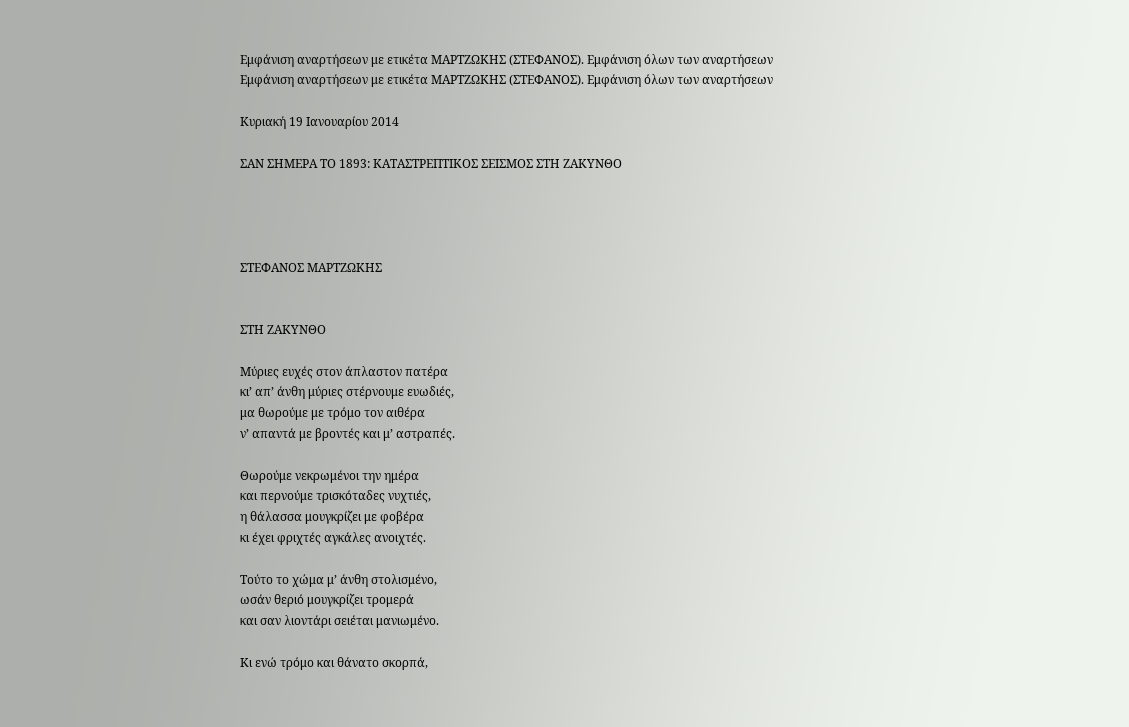Εμφάνιση αναρτήσεων με ετικέτα ΜΑΡΤΖΩΚΗΣ (ΣΤΕΦΑΝΟΣ). Εμφάνιση όλων των αναρτήσεων
Εμφάνιση αναρτήσεων με ετικέτα ΜΑΡΤΖΩΚΗΣ (ΣΤΕΦΑΝΟΣ). Εμφάνιση όλων των αναρτήσεων

Κυριακή 19 Ιανουαρίου 2014

ΣΑΝ ΣΗΜΕΡΑ ΤΟ 1893: ΚΑΤΑΣΤΡΕΠΤΙΚΟΣ ΣΕΙΣΜΟΣ ΣΤΗ ΖΑΚΥΝΘΟ




ΣΤΕΦΑΝΟΣ ΜΑΡΤΖΩΚΗΣ


ΣΤΗ ΖΑΚΥΝΘΟ

Μύριες ευχές στον άπλαστον πατέρα
κι’ απ’ άνθη μύριες στέρνουμε ευωδιές,
μα θωρούμε με τρόμο τον αιθέρα
ν’ απαντά με βροντές και μ’ αστραπές.

Θωρούμε νεκρωμένοι την ημέρα
και περνούμε τρισκόταδες νυχτιές,
η θάλασσα μουγκρίζει με φοβέρα
κι έχει φριχτές αγκάλες ανοιχτές.

Τούτο το χώμα μ’ άνθη στολισμένο,
ωσάν θεριό μουγκρίζει τρομερά
και σαν λιοντάρι σειέται μανιωμένο.

Κι ενώ τρόμο και θάνατο σκορπά,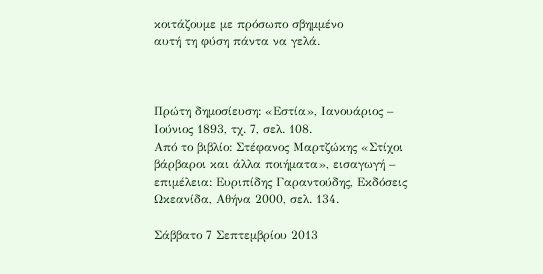κοιτάζουμε με πρόσωπο σβημμένο
αυτή τη φύση πάντα να γελά.



Πρώτη δημοσίευση: «Εστία», Ιανουάριος – Ιούνιος 1893, τχ. 7, σελ. 108.
Από το βιβλίο: Στέφανος Μαρτζώκης «Στίχοι βάρβαροι και άλλα ποιήματα», εισαγωγή – επιμέλεια: Ευριπίδης Γαραντούδης, Εκδόσεις Ωκεανίδα, Αθήνα 2000, σελ. 134.

Σάββατο 7 Σεπτεμβρίου 2013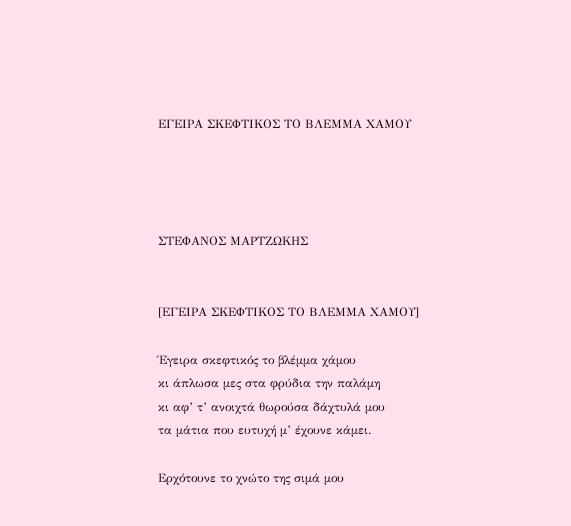ΕΓΕΙΡΑ ΣΚΕΦΤΙΚΟΣ ΤΟ ΒΛΕΜΜΑ ΧΑΜΟΥ




ΣΤΕΦΑΝΟΣ ΜΑΡΤΖΩΚΗΣ


[ΕΓΕΙΡΑ ΣΚΕΦΤΙΚΟΣ ΤΟ ΒΛΕΜΜΑ ΧΑΜΟΥ]

Έγειρα σκεφτικός το βλέμμα χάμου
κι άπλωσα μες στα φρύδια την παλάμη
κι αφ’ τ’ ανοιχτά θωρούσα δάχτυλά μου
τα μάτια που ευτυχή μ’ έχουνε κάμει.

Ερχότουνε το χνώτο της σιμά μου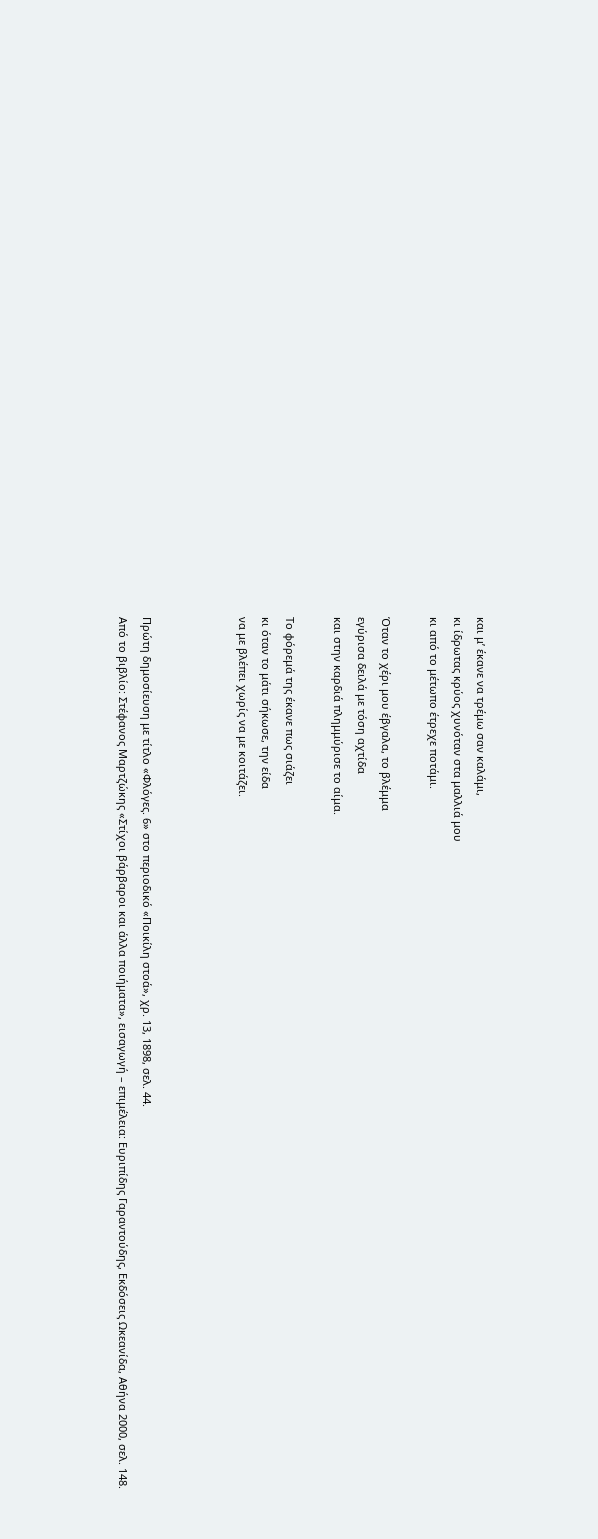και μ’ έκανε να τρέμω σαν καλάμι,
κι ίδρωτας κρύος χυνόταν στα μαλλιά μου
κι από το μέτωπο έτρεχε ποτάμι.

Όταν το χέρι μου έβγαλα, το βλέμμα
εγύρισα δειλά με τόση αχτίδα
και στην καρδιά πλημμύρισε το αίμα.

Το φόρεμά της έκανε πως σιάζει
κι όταν το μάτι σήκωσε, την είδα
να με βλέπει χωρίς να με κοιτάζει.



Πρώτη δημοσίευση με τίτλο «Φλόγες. 6» στο περιοδικό «Ποικίλη στοά», χρ. 13, 1898, σελ. 44.
Από το βιβλίο: Στέφανος Μαρτζώκης «Στίχοι βάρβαροι και άλλα ποιήματα», εισαγωγή – επιμέλεια: Ευριπίδης Γαραντούδης, Εκδόσεις Ωκεανίδα, Αθήνα 2000, σελ. 148.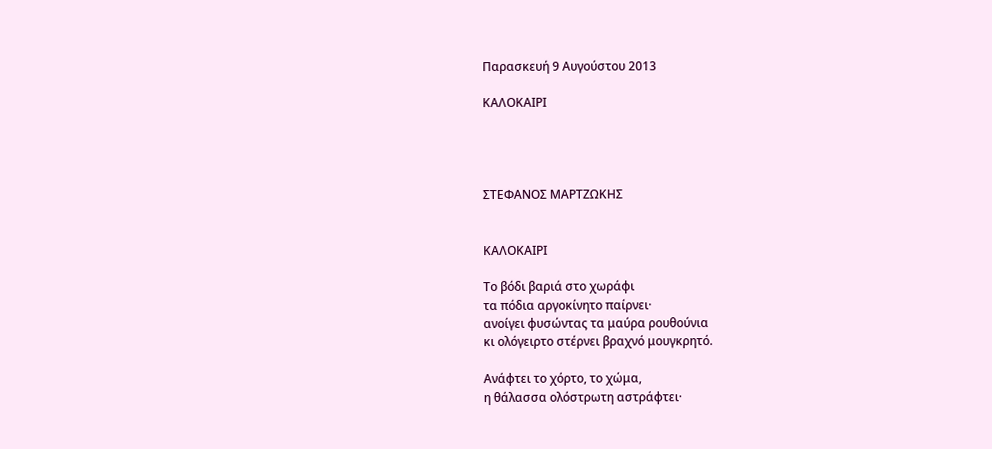Παρασκευή 9 Αυγούστου 2013

ΚΑΛΟΚΑΙΡΙ




ΣΤΕΦΑΝΟΣ ΜΑΡΤΖΩΚΗΣ


ΚΑΛΟΚΑΙΡΙ

Το βόδι βαριά στο χωράφι
τα πόδια αργοκίνητο παίρνει·
ανοίγει φυσώντας τα μαύρα ρουθούνια
κι ολόγειρτο στέρνει βραχνό μουγκρητό.

Ανάφτει το χόρτο, το χώμα,
η θάλασσα ολόστρωτη αστράφτει·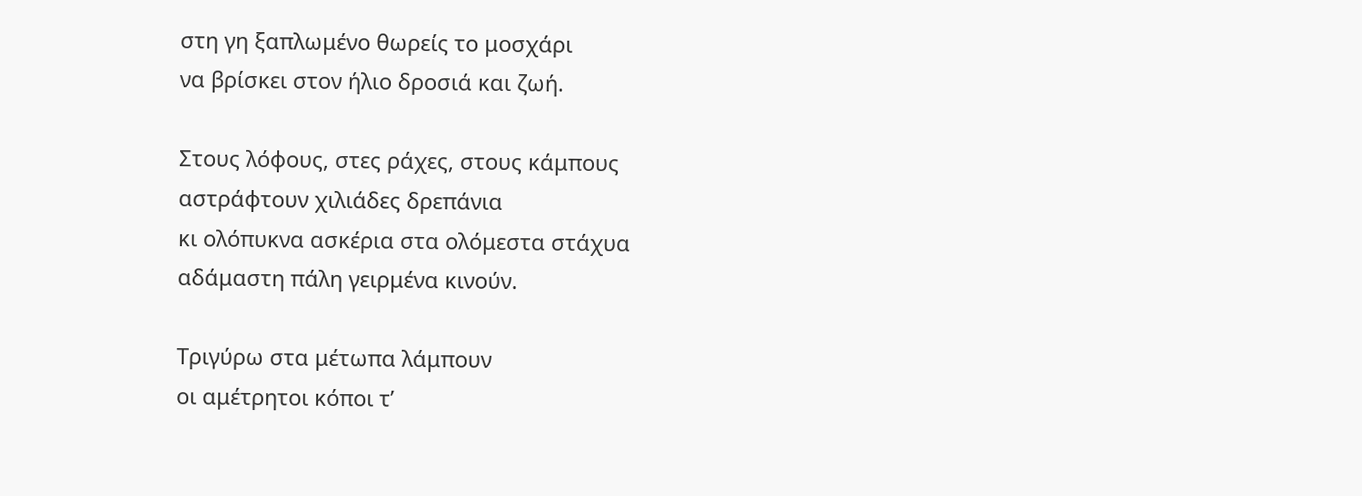στη γη ξαπλωμένο θωρείς το μοσχάρι
να βρίσκει στον ήλιο δροσιά και ζωή.

Στους λόφους, στες ράχες, στους κάμπους
αστράφτουν χιλιάδες δρεπάνια
κι ολόπυκνα ασκέρια στα ολόμεστα στάχυα
αδάμαστη πάλη γειρμένα κινούν.

Τριγύρω στα μέτωπα λάμπουν
οι αμέτρητοι κόποι τ’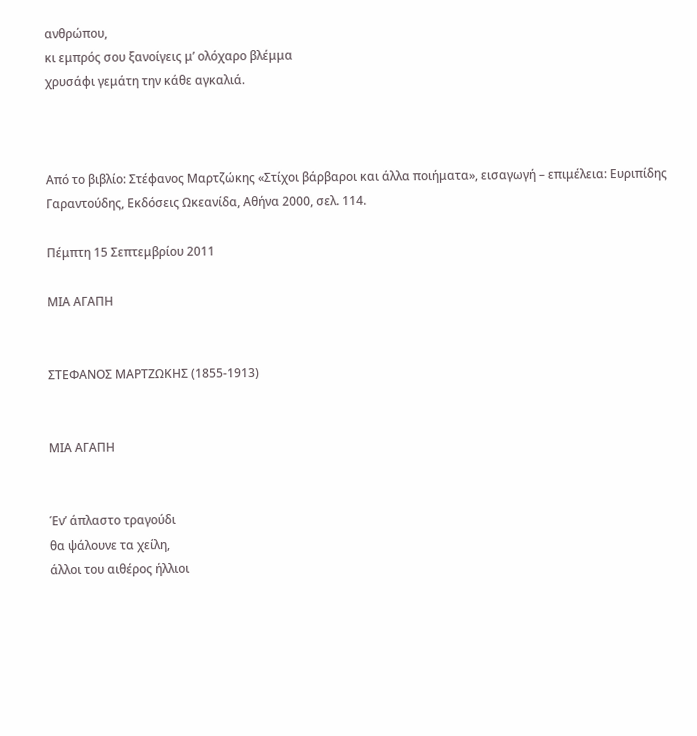ανθρώπου,
κι εμπρός σου ξανοίγεις μ’ ολόχαρο βλέμμα
χρυσάφι γεμάτη την κάθε αγκαλιά.



Από το βιβλίο: Στέφανος Μαρτζώκης «Στίχοι βάρβαροι και άλλα ποιήματα», εισαγωγή – επιμέλεια: Ευριπίδης Γαραντούδης, Εκδόσεις Ωκεανίδα, Αθήνα 2000, σελ. 114.

Πέμπτη 15 Σεπτεμβρίου 2011

ΜΙΑ ΑΓΑΠΗ


ΣΤΕΦΑΝΟΣ ΜΑΡΤΖΩΚΗΣ (1855-1913)


ΜΙΑ ΑΓΑΠΗ


Έν’ άπλαστο τραγούδι
θα ψάλουνε τα χείλη,
άλλοι του αιθέρος ήλλιοι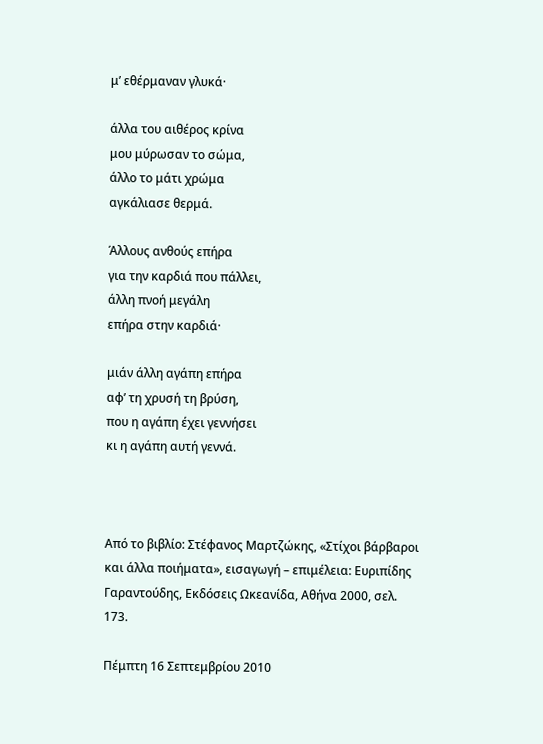μ’ εθέρμαναν γλυκά·

άλλα του αιθέρος κρίνα
μου μύρωσαν το σώμα,
άλλο το μάτι χρώμα
αγκάλιασε θερμά.

Άλλους ανθούς επήρα
για την καρδιά που πάλλει,
άλλη πνοή μεγάλη
επήρα στην καρδιά·

μιάν άλλη αγάπη επήρα
αφ’ τη χρυσή τη βρύση,
που η αγάπη έχει γεννήσει
κι η αγάπη αυτή γεννά.



Από το βιβλίο: Στέφανος Μαρτζώκης, «Στίχοι βάρβαροι και άλλα ποιήματα», εισαγωγή – επιμέλεια: Ευριπίδης Γαραντούδης, Εκδόσεις Ωκεανίδα, Αθήνα 2000, σελ. 173.

Πέμπτη 16 Σεπτεμβρίου 2010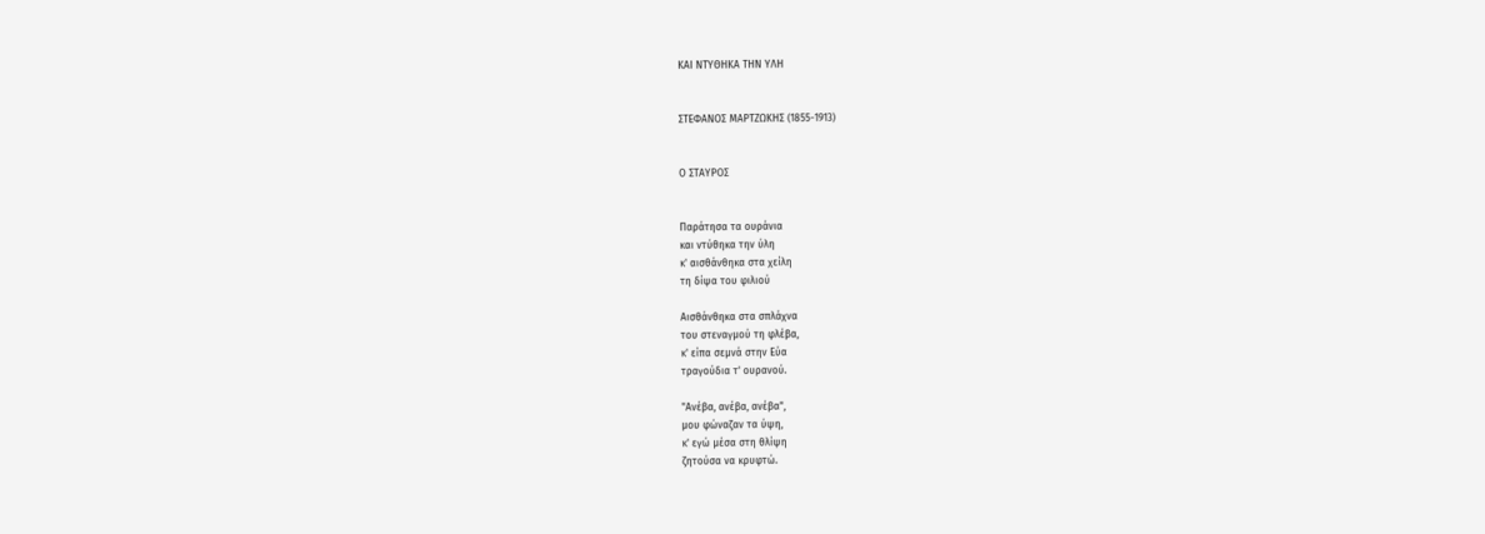ΚΑΙ ΝΤΥΘΗΚΑ ΤΗΝ ΥΛΗ


ΣΤΕΦΑΝΟΣ ΜΑΡΤΖΩΚΗΣ (1855-1913)


Ο ΣΤΑΥΡΟΣ


Παράτησα τα ουράνια
και ντύθηκα την ύλη
κ' αισθάνθηκα στα χείλη
τη δίψα του φιλιού

Αισθάνθηκα στα σπλάχνα
του στεναγμού τη φλέβα,
κ' είπα σεμνά στην Εύα
τραγούδια τ' ουρανού.

"Ανέβα, ανέβα, ανέβα",
μου φώναζαν τα ύψη,
κ' εγώ μέσα στη θλίψη
ζητούσα να κρυφτώ.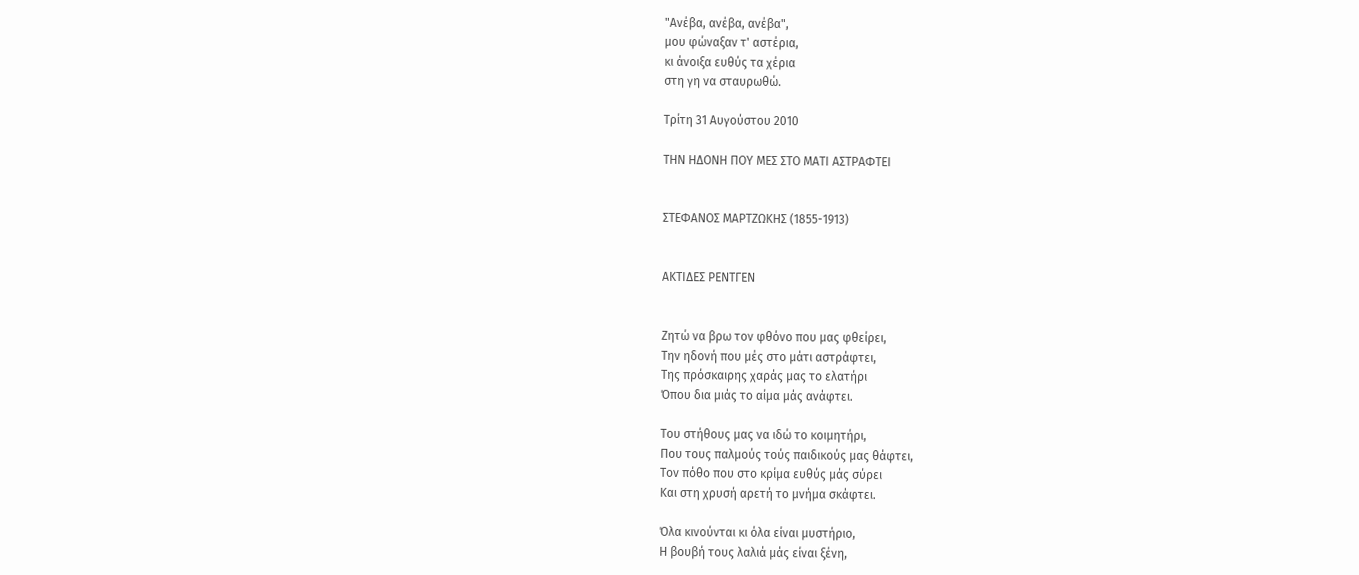"Ανέβα, ανέβα, ανέβα",
μου φώναξαν τ' αστέρια,
κι άνοιξα ευθύς τα χέρια
στη γη να σταυρωθώ.

Τρίτη 31 Αυγούστου 2010

ΤΗΝ ΗΔΟΝΗ ΠΟΥ ΜΕΣ ΣΤΟ ΜΑΤΙ ΑΣΤΡΑΦΤΕΙ


ΣΤΕΦΑΝΟΣ ΜΑΡΤΖΩΚΗΣ (1855-1913)


ΑΚΤΙΔΕΣ ΡΕΝΤΓΕΝ


Ζητώ να βρω τον φθόνο που μας φθείρει,
Την ηδονή που μές στο μάτι αστράφτει,
Της πρόσκαιρης χαράς μας το ελατήρι
Όπου δια μιάς το αίμα μάς ανάφτει.

Του στήθους μας να ιδώ το κοιμητήρι,
Που τους παλμούς τούς παιδικούς μας θάφτει,
Τον πόθο που στο κρίμα ευθύς μάς σύρει
Και στη χρυσή αρετή το μνήμα σκάφτει.

Όλα κινούνται κι όλα είναι μυστήριο,
Η βουβή τους λαλιά μάς είναι ξένη,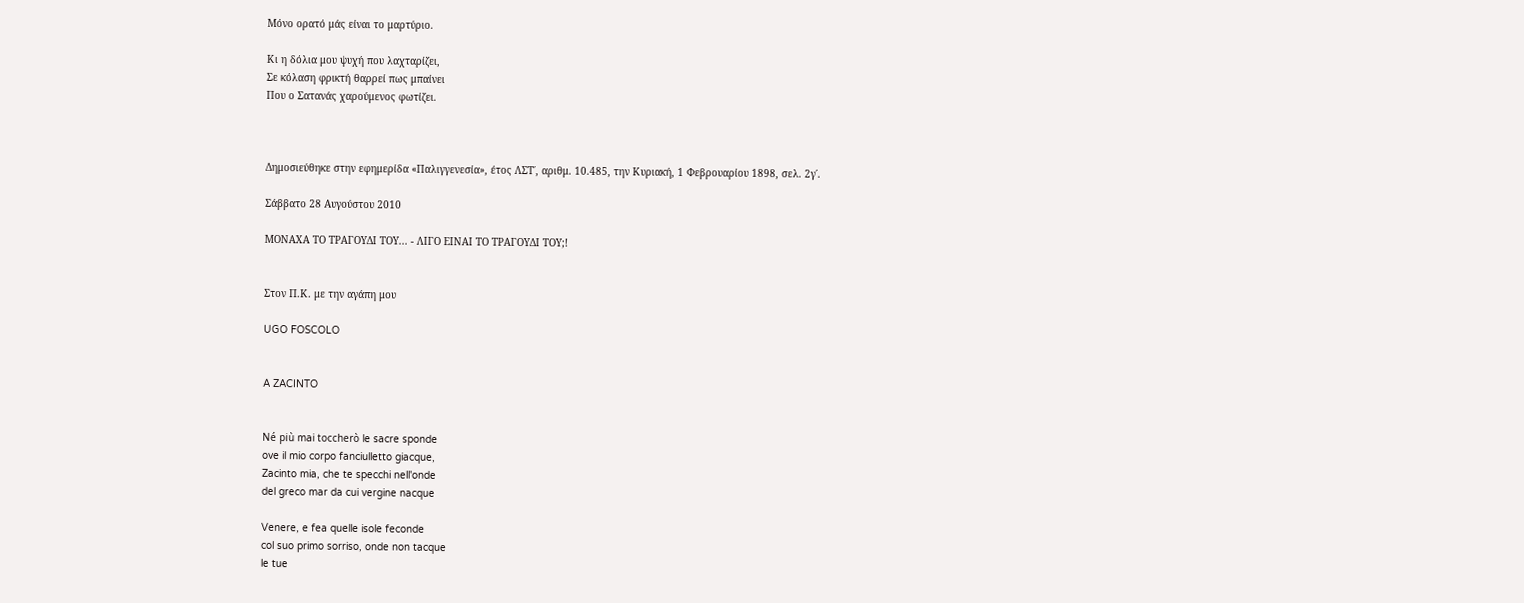Μόνο ορατό μάς είναι το μαρτύριο.

Κι η δόλια μου ψυχή που λαχταρίζει,
Σε κόλαση φρικτή θαρρεί πως μπαίνει
Που ο Σατανάς χαρούμενος φωτίζει.



Δημοσιεύθηκε στην εφημερίδα «Παλιγγενεσία», έτος ΛΣΤ΄, αριθμ. 10.485, την Κυριακή, 1 Φεβρουαρίου 1898, σελ. 2γ΄.

Σάββατο 28 Αυγούστου 2010

ΜΟΝΑΧΑ ΤΟ ΤΡΑΓΟΥΔΙ ΤΟΥ... - ΛΙΓΟ ΕΙΝΑΙ ΤΟ ΤΡΑΓΟΥΔΙ ΤΟΥ;!


Στον Π.Κ. με την αγάπη μου

UGO FOSCOLO


A ZACINTO


Né più mai toccherò le sacre sponde
ove il mio corpo fanciulletto giacque,
Zacinto mia, che te specchi nell'onde
del greco mar da cui vergine nacque

Venere, e fea quelle isole feconde
col suo primo sorriso, onde non tacque
le tue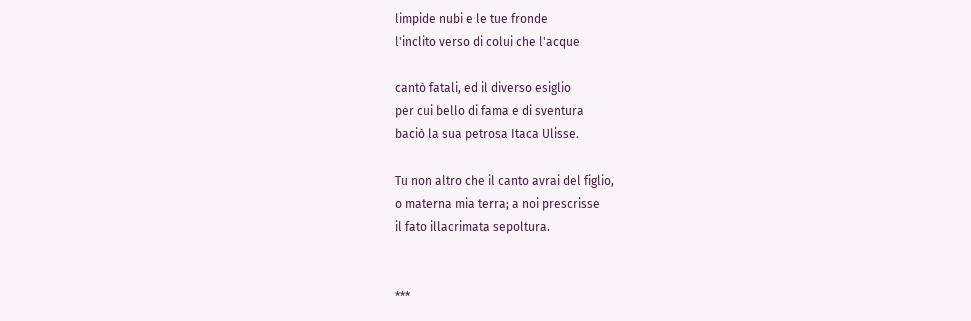limpide nubi e le tue fronde
l'inclito verso di colui che l'acque

cantò fatali, ed il diverso esiglio
per cui bello di fama e di sventura
baciò la sua petrosa Itaca Ulisse.

Tu non altro che il canto avrai del figlio,
o materna mia terra; a noi prescrisse
il fato illacrimata sepoltura.


***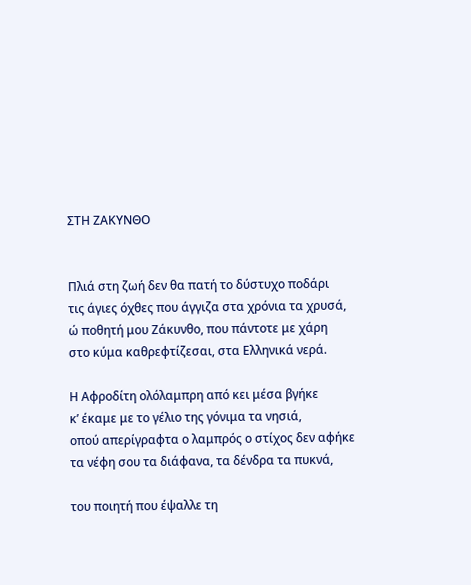ΣΤΗ ΖΑΚΥΝΘΟ


Πλιά στη ζωή δεν θα πατή το δύστυχο ποδάρι
τις άγιες όχθες που άγγιζα στα χρόνια τα χρυσά,
ώ ποθητή μου Ζάκυνθο, που πάντοτε με χάρη
στο κύμα καθρεφτίζεσαι, στα Ελληνικά νερά.

Η Αφροδίτη ολόλαμπρη από κει μέσα βγήκε
κ’ έκαμε με το γέλιο της γόνιμα τα νησιά,
οπού απερίγραφτα ο λαμπρός ο στίχος δεν αφήκε
τα νέφη σου τα διάφανα, τα δένδρα τα πυκνά,

του ποιητή που έψαλλε τη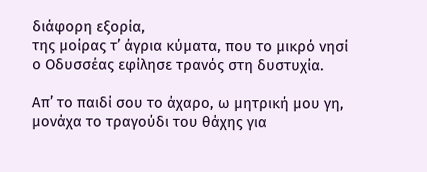διάφορη εξορία,
της μοίρας τ’ άγρια κύματα, που το μικρό νησί
ο Οδυσσέας εφίλησε τρανός στη δυστυχία.

Απ’ το παιδί σου το άχαρο, ω μητρική μου γη,
μονάχα το τραγούδι του θάχης για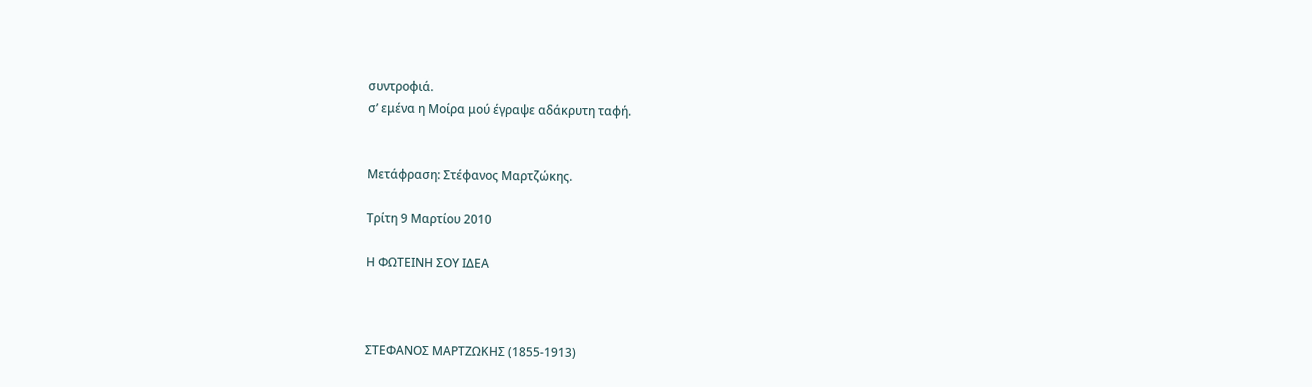συντροφιά.
σ’ εμένα η Μοίρα μού έγραψε αδάκρυτη ταφή.


Μετάφραση: Στέφανος Μαρτζώκης.

Τρίτη 9 Μαρτίου 2010

Η ΦΩΤΕΙΝΗ ΣΟΥ ΙΔΕΑ



ΣΤΕΦΑΝΟΣ ΜΑΡΤΖΩΚΗΣ (1855-1913)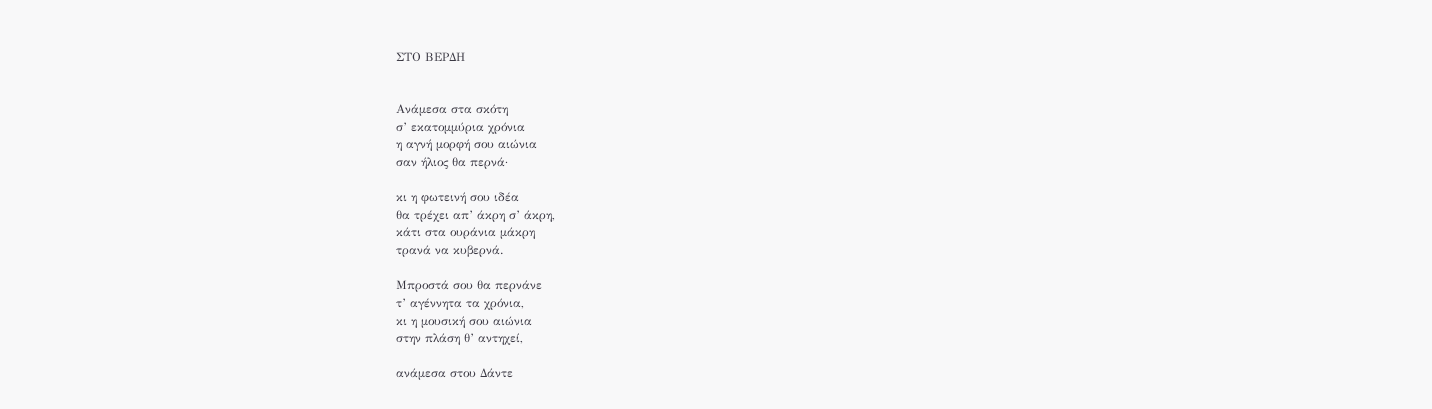ΣΤΟ ΒΕΡΔΗ


Ανάμεσα στα σκότη
σ’ εκατομμύρια χρόνια
η αγνή μορφή σου αιώνια
σαν ήλιος θα περνά·

κι η φωτεινή σου ιδέα
θα τρέχει απ’ άκρη σ’ άκρη,
κάτι στα ουράνια μάκρη
τρανά να κυβερνά.

Μπροστά σου θα περνάνε
τ’ αγέννητα τα χρόνια,
κι η μουσική σου αιώνια
στην πλάση θ’ αντηχεί,

ανάμεσα στου Δάντε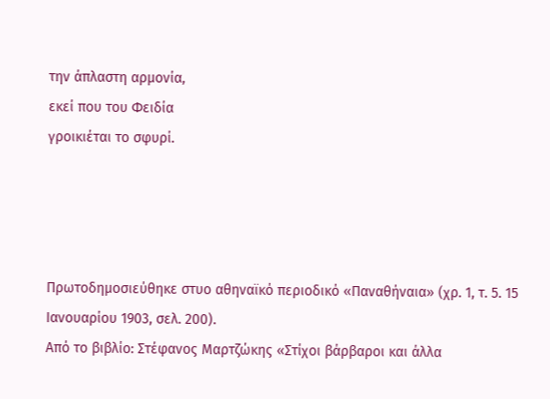την άπλαστη αρμονία,
εκεί που του Φειδία
γροικιέται το σφυρί.




Πρωτοδημοσιεύθηκε στυο αθηναϊκό περιοδικό «Παναθήναια» (χρ. 1, τ. 5. 15 Ιανουαρίου 1903, σελ. 200).
Από το βιβλίο: Στέφανος Μαρτζώκης «Στίχοι βάρβαροι και άλλα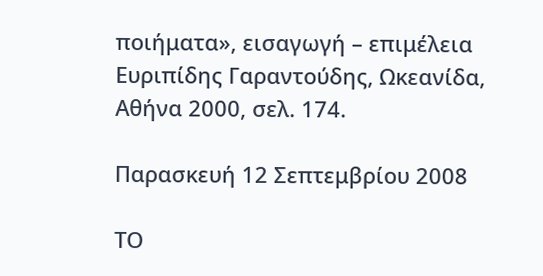ποιήματα», εισαγωγή – επιμέλεια Ευριπίδης Γαραντούδης, Ωκεανίδα, Αθήνα 2000, σελ. 174.

Παρασκευή 12 Σεπτεμβρίου 2008

ΤΟ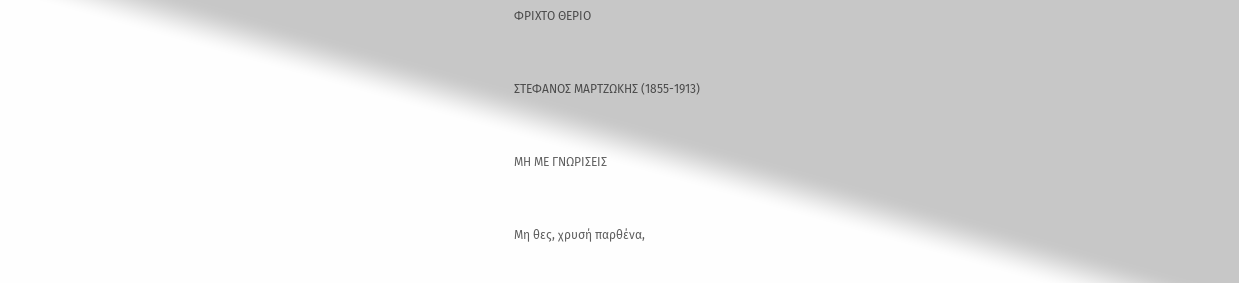ΦΡΙΧΤΟ ΘΕΡΙΟ


ΣΤΕΦΑΝΟΣ ΜΑΡΤΖΩΚΗΣ (1855-1913)


ΜΗ ΜΕ ΓΝΩΡΙΣΕΙΣ


Μη θες, χρυσή παρθένα,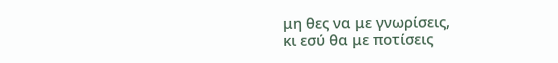μη θες να με γνωρίσεις,
κι εσύ θα με ποτίσεις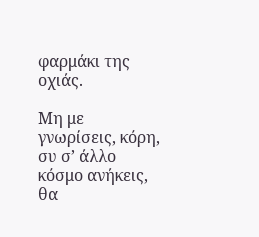φαρμάκι της οχιάς.

Μη με γνωρίσεις, κόρη,
συ σ’ άλλο κόσμο ανήκεις,
θα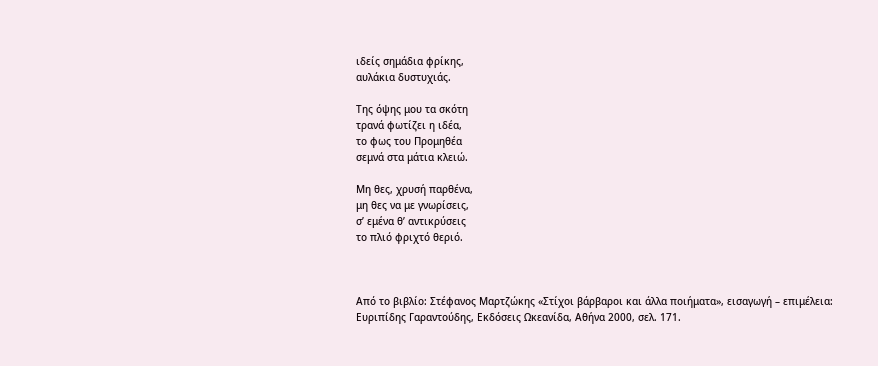ιδείς σημάδια φρίκης,
αυλάκια δυστυχιάς.

Της όψης μου τα σκότη
τρανά φωτίζει η ιδέα,
το φως του Προμηθέα
σεμνά στα μάτια κλειώ.

Μη θες, χρυσή παρθένα,
μη θες να με γνωρίσεις,
σ’ εμένα θ’ αντικρύσεις
το πλιό φριχτό θεριό.



Από το βιβλίο: Στέφανος Μαρτζώκης «Στίχοι βάρβαροι και άλλα ποιήματα», εισαγωγή – επιμέλεια: Ευριπίδης Γαραντούδης, Εκδόσεις Ωκεανίδα, Αθήνα 2000, σελ. 171.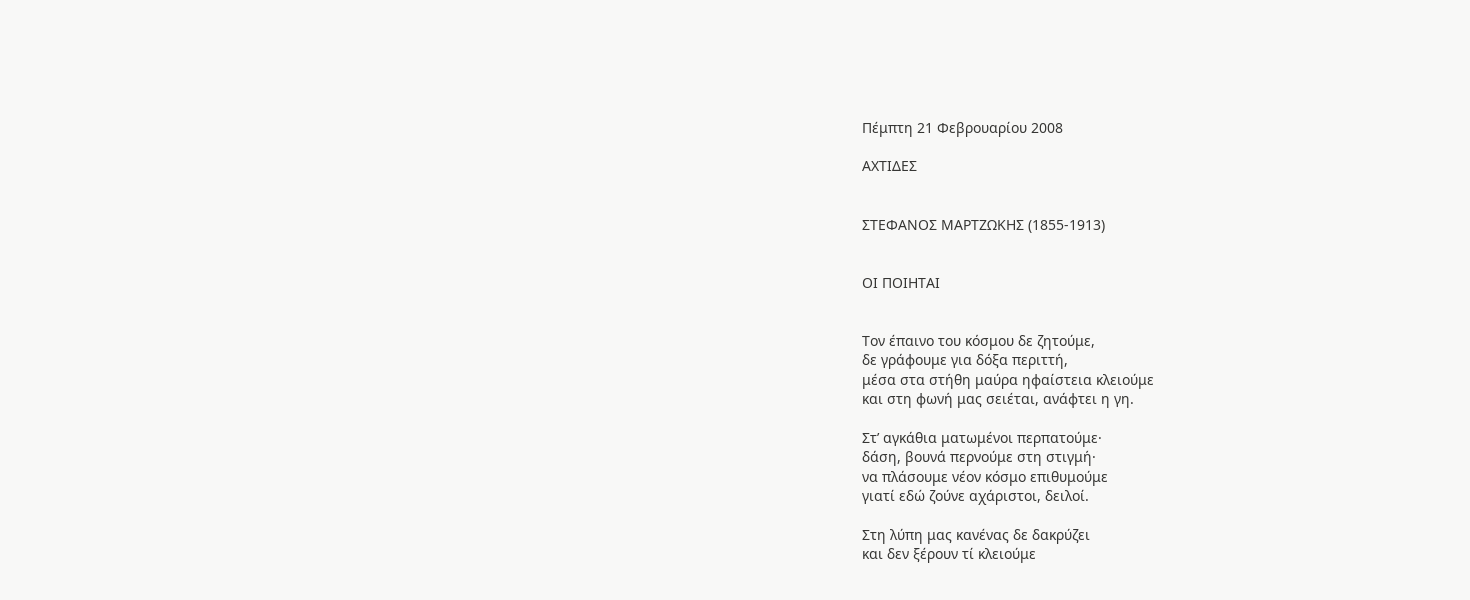Πέμπτη 21 Φεβρουαρίου 2008

ΑΧΤΙΔΕΣ


ΣΤΕΦΑΝΟΣ ΜΑΡΤΖΩΚΗΣ (1855-1913)


ΟΙ ΠΟΙΗΤΑΙ


Τον έπαινο του κόσμου δε ζητούμε,
δε γράφουμε για δόξα περιττή,
μέσα στα στήθη μαύρα ηφαίστεια κλειούμε
και στη φωνή μας σειέται, ανάφτει η γη.

Στ’ αγκάθια ματωμένοι περπατούμε·
δάση, βουνά περνούμε στη στιγμή·
να πλάσουμε νέον κόσμο επιθυμούμε
γιατί εδώ ζούνε αχάριστοι, δειλοί.

Στη λύπη μας κανένας δε δακρύζει
και δεν ξέρουν τί κλειούμε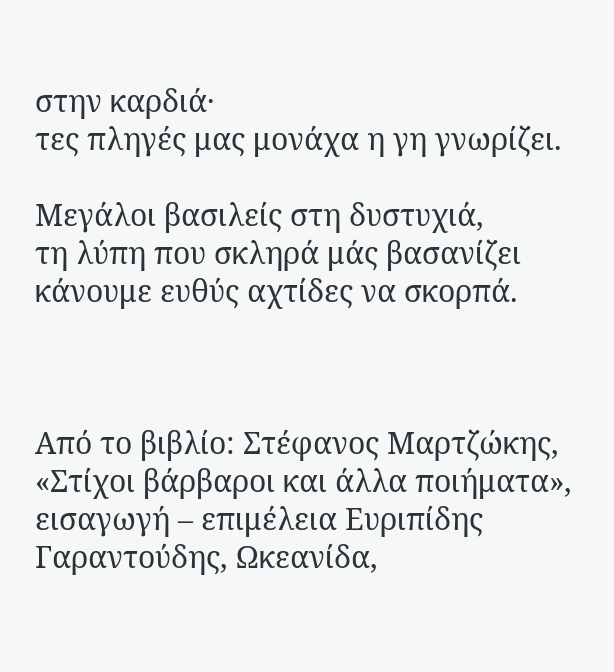στην καρδιά·
τες πληγές μας μονάχα η γη γνωρίζει.

Μεγάλοι βασιλείς στη δυστυχιά,
τη λύπη που σκληρά μάς βασανίζει
κάνουμε ευθύς αχτίδες να σκορπά.



Από το βιβλίο: Στέφανος Μαρτζώκης, «Στίχοι βάρβαροι και άλλα ποιήματα», εισαγωγή – επιμέλεια Ευριπίδης Γαραντούδης, Ωκεανίδα,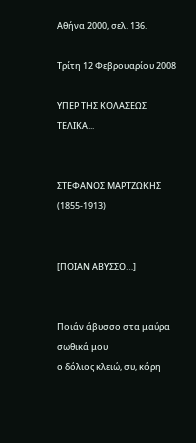Αθήνα 2000, σελ. 136.

Τρίτη 12 Φεβρουαρίου 2008

ΥΠΕΡ ΤΗΣ ΚΟΛΑΣΕΩΣ ΤΕΛΙΚΑ...


ΣΤΕΦΑΝΟΣ ΜΑΡΤΖΩΚΗΣ (1855-1913)


[ΠΟΙΑΝ ΑΒΥΣΣΟ…]


Ποιάν άβυσσο στα μαύρα σωθικά μου
ο δόλιος κλειώ, συ, κόρη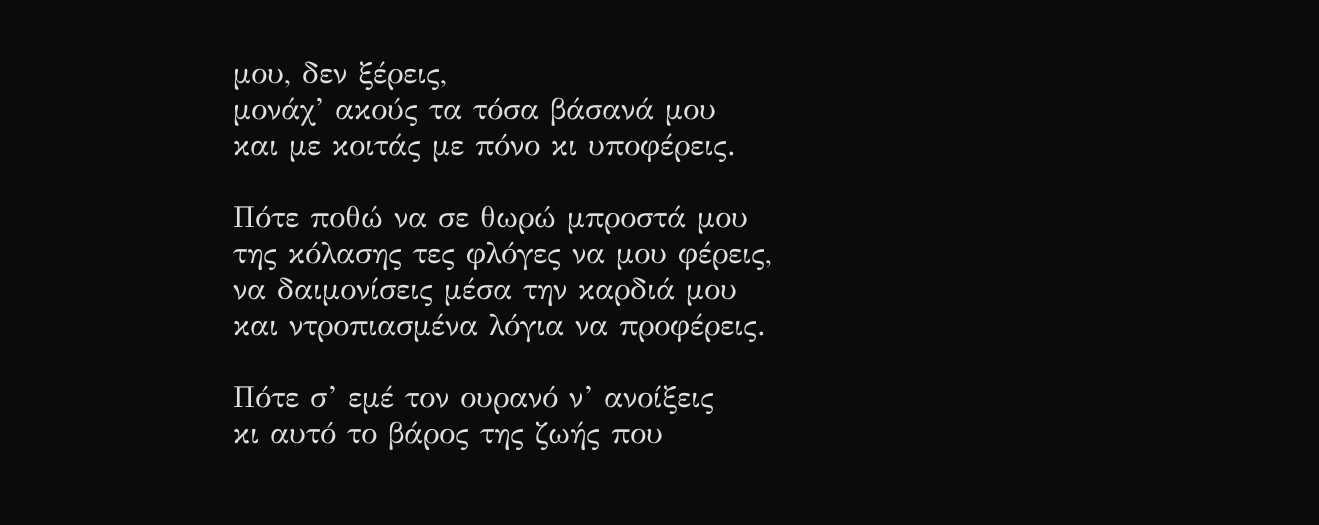μου, δεν ξέρεις,
μονάχ’ ακούς τα τόσα βάσανά μου
και με κοιτάς με πόνο κι υποφέρεις.

Πότε ποθώ να σε θωρώ μπροστά μου
της κόλασης τες φλόγες να μου φέρεις,
να δαιμονίσεις μέσα την καρδιά μου
και ντροπιασμένα λόγια να προφέρεις.

Πότε σ’ εμέ τον ουρανό ν’ ανοίξεις
κι αυτό το βάρος της ζωής που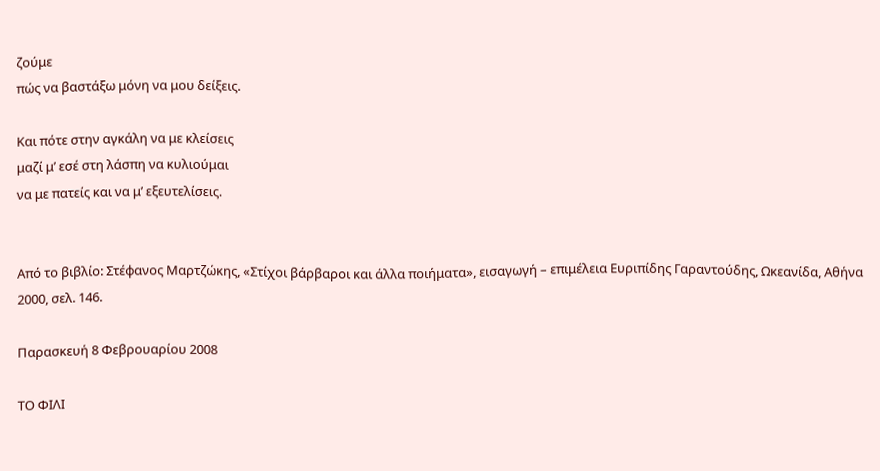ζούμε
πώς να βαστάξω μόνη να μου δείξεις.

Και πότε στην αγκάλη να με κλείσεις
μαζί μ’ εσέ στη λάσπη να κυλιούμαι
να με πατείς και να μ’ εξευτελίσεις.


Από το βιβλίο: Στέφανος Μαρτζώκης, «Στίχοι βάρβαροι και άλλα ποιήματα», εισαγωγή – επιμέλεια Ευριπίδης Γαραντούδης, Ωκεανίδα, Αθήνα 2000, σελ. 146.

Παρασκευή 8 Φεβρουαρίου 2008

ΤΟ ΦΙΛΙ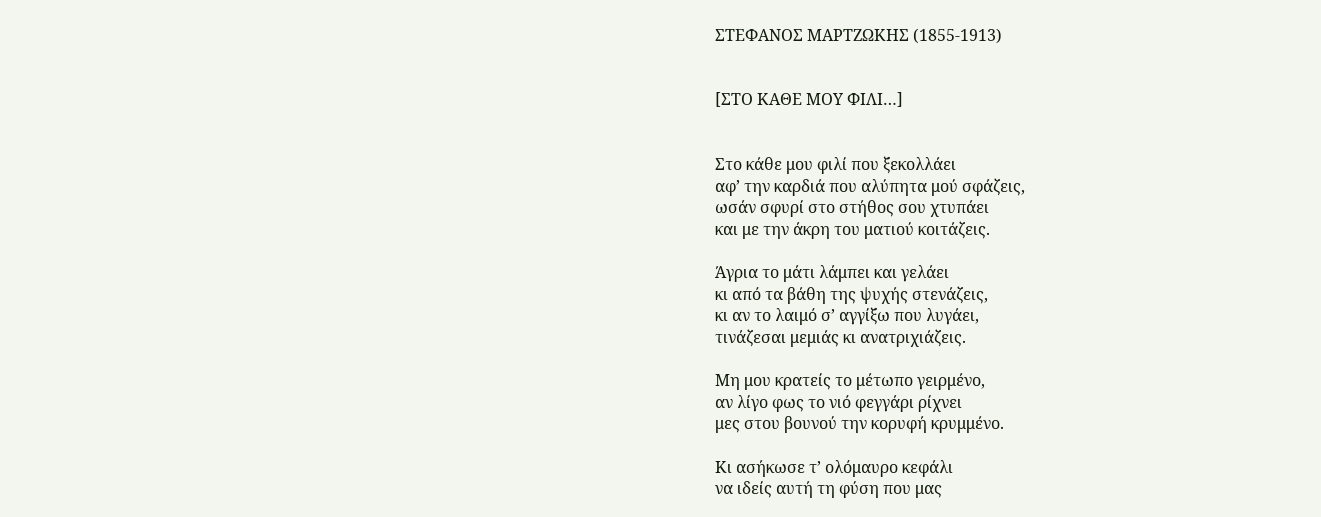ΣΤΕΦΑΝΟΣ ΜΑΡΤΖΩΚΗΣ (1855-1913)


[ΣΤΟ ΚΑΘΕ ΜΟΥ ΦΙΛΙ…]


Στο κάθε μου φιλί που ξεκολλάει
αφ’ την καρδιά που αλύπητα μού σφάζεις,
ωσάν σφυρί στο στήθος σου χτυπάει
και με την άκρη του ματιού κοιτάζεις.

Άγρια το μάτι λάμπει και γελάει
κι από τα βάθη της ψυχής στενάζεις,
κι αν το λαιμό σ’ αγγίξω που λυγάει,
τινάζεσαι μεμιάς κι ανατριχιάζεις.

Μη μου κρατείς το μέτωπο γειρμένο,
αν λίγο φως το νιό φεγγάρι ρίχνει
μες στου βουνού την κορυφή κρυμμένο.

Κι ασήκωσε τ’ ολόμαυρο κεφάλι
να ιδείς αυτή τη φύση που μας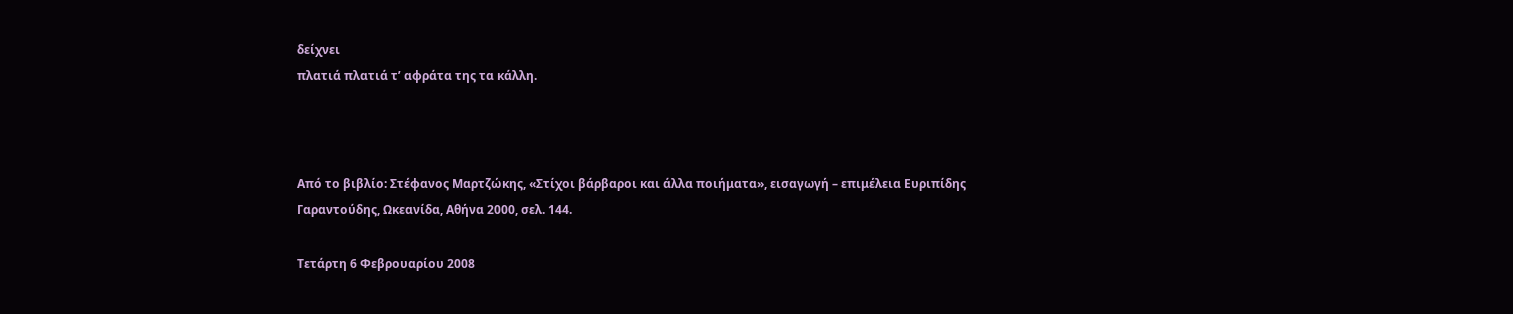δείχνει
πλατιά πλατιά τ’ αφράτα της τα κάλλη.



Από το βιβλίο: Στέφανος Mαρτζώκης, «Στίχοι βάρβαροι και άλλα ποιήματα», εισαγωγή – επιμέλεια Ευριπίδης Γαραντούδης, Ωκεανίδα, Αθήνα 2000, σελ. 144.

Τετάρτη 6 Φεβρουαρίου 2008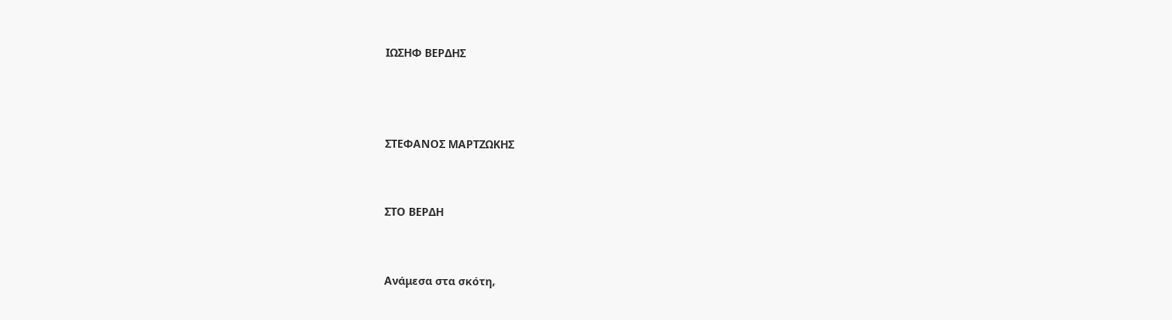ΙΩΣΗΦ ΒΕΡΔΗΣ



ΣΤΕΦΑΝΟΣ ΜΑΡΤΖΩΚΗΣ


ΣΤΟ ΒΕΡΔΗ


Ανάμεσα στα σκότη,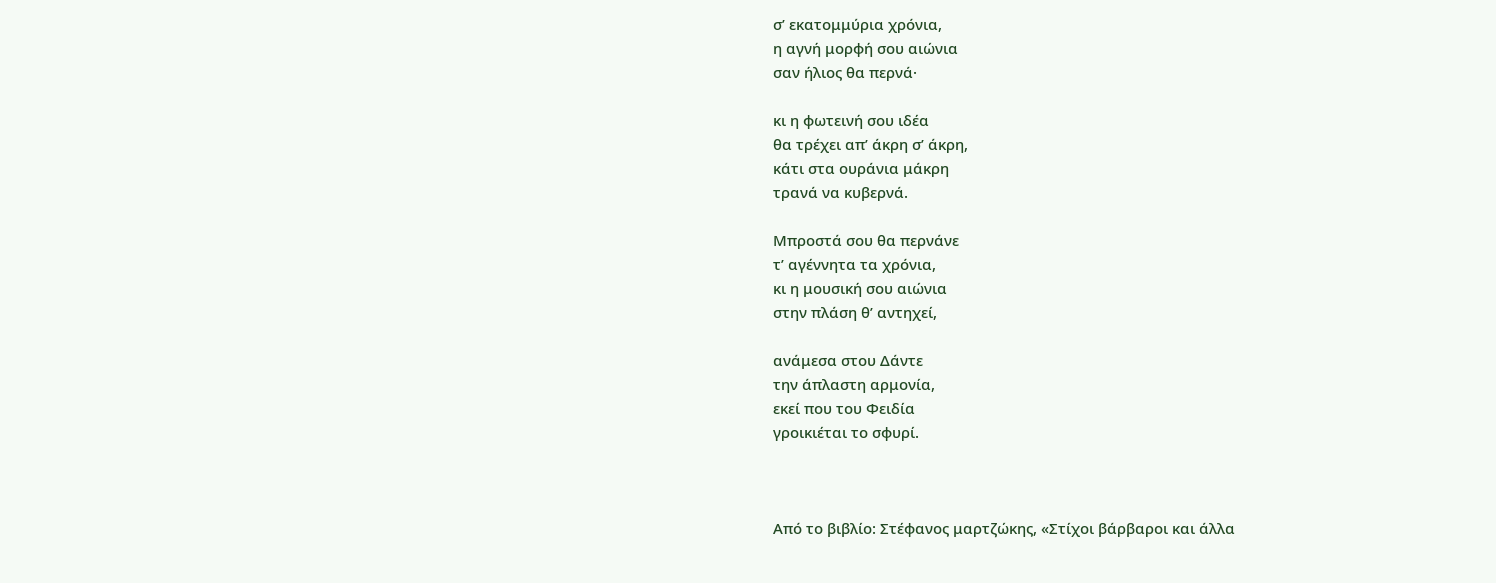σ’ εκατομμύρια χρόνια,
η αγνή μορφή σου αιώνια
σαν ήλιος θα περνά·

κι η φωτεινή σου ιδέα
θα τρέχει απ’ άκρη σ’ άκρη,
κάτι στα ουράνια μάκρη
τρανά να κυβερνά.

Μπροστά σου θα περνάνε
τ’ αγέννητα τα χρόνια,
κι η μουσική σου αιώνια
στην πλάση θ’ αντηχεί,

ανάμεσα στου Δάντε
την άπλαστη αρμονία,
εκεί που του Φειδία
γροικιέται το σφυρί.



Από το βιβλίο: Στέφανος μαρτζώκης, «Στίχοι βάρβαροι και άλλα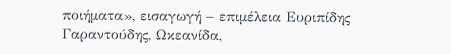ποιήματα», εισαγωγή – επιμέλεια Ευριπίδης Γαραντούδης, Ωκεανίδα,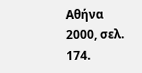Αθήνα 2000, σελ. 174.